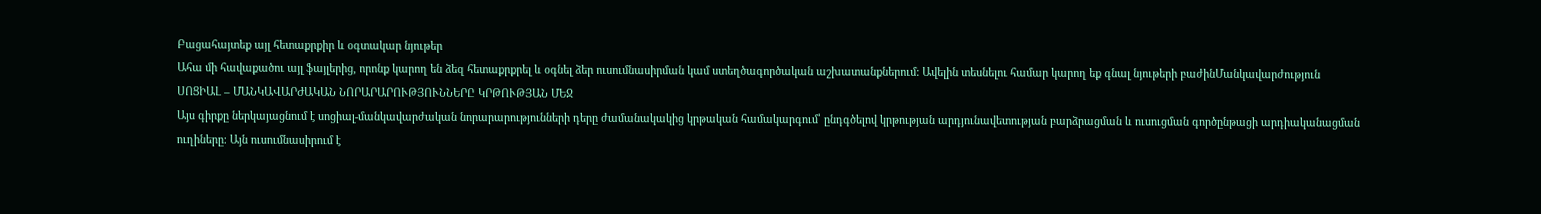Բացահայտեք այլ հետաքրքիր և օգտակար նյութեր
Ահա մի հավաքածու այլ ֆայլերից, որոնք կարող են ձեզ հետաքրքրել և օգնել ձեր ուսումնասիրման կամ ստեղծագործական աշխատանքներում: Ավելին տեսնելու համար կարող եք գնալ նյութերի բաժինՄանկավարժություն
ՍՈՑԻԱԼ – ՄԱՆԿԱՎԱՐԺԱԿԱՆ ՆՈՐԱՐԱՐՈՒԹՅՈՒՆՆԵՐԸ ԿՐԹՈՒԹՅԱՆ ՄԵՋ
Այս գիրքը ներկայացնում է սոցիալ-մանկավարժական նորարարությունների դերը ժամանակակից կրթական համակարգում՝ ընդգծելով կրթության արդյունավետության բարձրացման և ուսուցման գործընթացի արդիականացման ուղիները։ Այն ուսումնասիրում է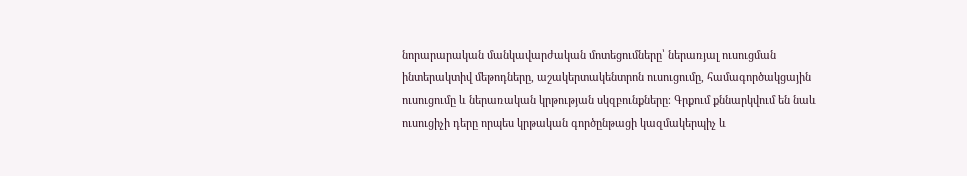նորարարական մանկավարժական մոտեցումները՝ ներառյալ ուսուցման ինտերակտիվ մեթոդները, աշակերտակենտրոն ուսուցումը, համագործակցային ուսուցումը և ներառական կրթության սկզբունքները։ Գրքում քննարկվում են նաև ուսուցիչի դերը որպես կրթական գործընթացի կազմակերպիչ և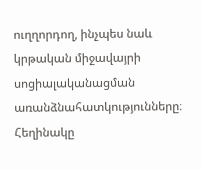ուղղորդող, ինչպես նաև կրթական միջավայրի սոցիալականացման առանձնահատկությունները։ Հեղինակը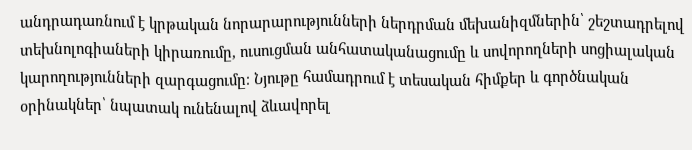անդրադառնում է կրթական նորարարությունների ներդրման մեխանիզմներին՝ շեշտադրելով տեխնոլոգիաների կիրառումը, ուսուցման անհատականացումը և սովորողների սոցիալական կարողությունների զարգացումը։ Նյութը համադրում է տեսական հիմքեր և գործնական օրինակներ՝ նպատակ ունենալով ձևավորել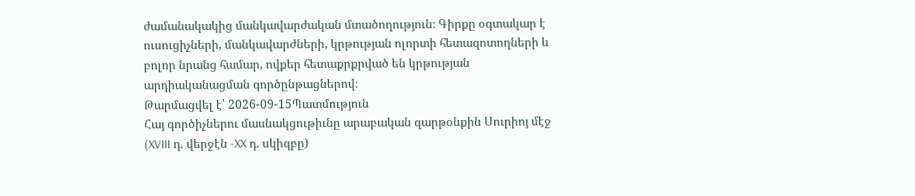ժամանակակից մանկավարժական մտածողություն։ Գիրքը օգտակար է ուսուցիչների, մանկավարժների, կրթության ոլորտի հետազոտողների և բոլոր նրանց համար, ովքեր հետաքրքրված են կրթության արդիականացման գործընթացներով։
Թարմացվել է՝ 2026-09-15Պատմություն
Հայ գործիչներու մասնակցութիւնը արաբական զարթօնքին Սուրիոյ մէջ (XVIII դ. վերջէն -XX դ. սկիզբը)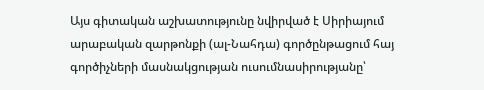Այս գիտական աշխատությունը նվիրված է Սիրիայում արաբական զարթոնքի (ալ-Նահդա) գործընթացում հայ գործիչների մասնակցության ուսումնասիրությանը՝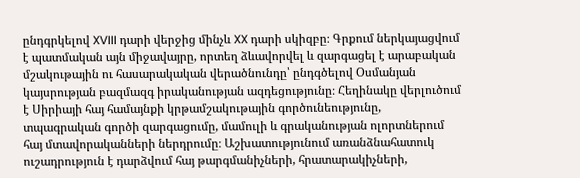ընդգրկելով XVIII դարի վերջից մինչև XX դարի սկիզբը։ Գրքում ներկայացվում է պատմական այն միջավայրը, որտեղ ձևավորվել և զարգացել է արաբական մշակութային ու հասարակական վերածնունդը՝ ընդգծելով Օսմանյան կայսրության բազմազգ իրականության ազդեցությունը։ Հեղինակը վերլուծում է Սիրիայի հայ համայնքի կրթամշակութային գործունեությունը, տպագրական գործի զարգացումը, մամուլի և գրականության ոլորտներում հայ մտավորականների ներդրումը։ Աշխատությունում առանձնահատուկ ուշադրություն է դարձվում հայ թարգմանիչների, հրատարակիչների,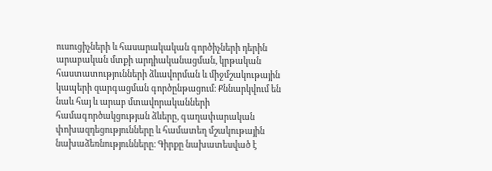ուսուցիչների և հասարակական գործիչների դերին արաբական մտքի արդիականացման, կրթական հաստատությունների ձևավորման և միջմշակութային կապերի զարգացման գործընթացում։ Քննարկվում են նաև հայ և արաբ մտավորականների համագործակցության ձևերը, գաղափարական փոխազդեցությունները և համատեղ մշակութային նախաձեռնությունները։ Գիրքը նախատեսված է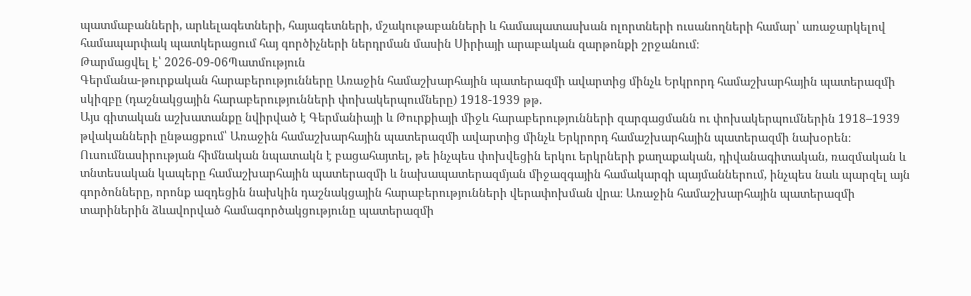պատմաբանների, արևելագետների, հայագետների, մշակութաբանների և համապատասխան ոլորտների ուսանողների համար՝ առաջարկելով համապարփակ պատկերացում հայ գործիչների ներդրման մասին Սիրիայի արաբական զարթոնքի շրջանում։
Թարմացվել է՝ 2026-09-06Պատմություն
Գերմանա-թուրքական հարաբերությունները Առաջին համաշխարհային պատերազմի ավարտից մինչև Երկրորդ համաշխարհային պատերազմի սկիզբը (դաշնակցային հարաբերությունների փոխակերպումները) 1918-1939 թթ.
Այս գիտական աշխատանքը նվիրված է Գերմանիայի և Թուրքիայի միջև հարաբերությունների զարգացմանն ու փոխակերպումներին 1918–1939 թվականների ընթացքում՝ Առաջին համաշխարհային պատերազմի ավարտից մինչև Երկրորդ համաշխարհային պատերազմի նախօրեն։ Ուսումնասիրության հիմնական նպատակն է բացահայտել, թե ինչպես փոխվեցին երկու երկրների քաղաքական, դիվանագիտական, ռազմական և տնտեսական կապերը համաշխարհային պատերազմի և նախապատերազմյան միջազգային համակարգի պայմաններում, ինչպես նաև պարզել այն գործոնները, որոնք ազդեցին նախկին դաշնակցային հարաբերությունների վերափոխման վրա։ Առաջին համաշխարհային պատերազմի տարիներին ձևավորված համագործակցությունը պատերազմի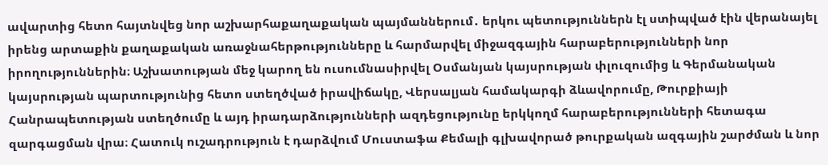ավարտից հետո հայտնվեց նոր աշխարհաքաղաքական պայմաններում․ երկու պետություններն էլ ստիպված էին վերանայել իրենց արտաքին քաղաքական առաջնահերթությունները և հարմարվել միջազգային հարաբերությունների նոր իրողություններին։ Աշխատության մեջ կարող են ուսումնասիրվել Օսմանյան կայսրության փլուզումից և Գերմանական կայսրության պարտությունից հետո ստեղծված իրավիճակը, Վերսալյան համակարգի ձևավորումը, Թուրքիայի Հանրապետության ստեղծումը և այդ իրադարձությունների ազդեցությունը երկկողմ հարաբերությունների հետագա զարգացման վրա։ Հատուկ ուշադրություն է դարձվում Մուստաֆա Քեմալի գլխավորած թուրքական ազգային շարժման և նոր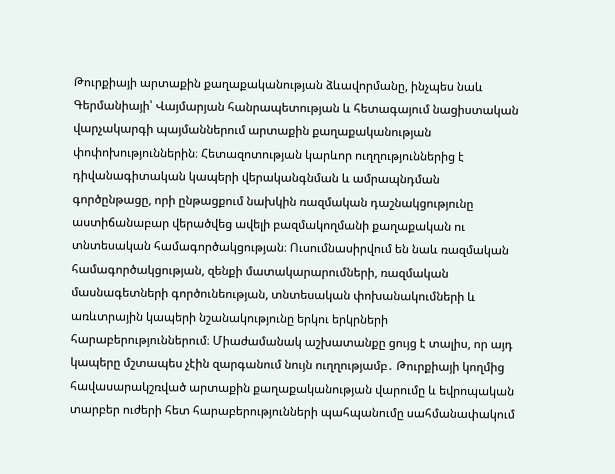Թուրքիայի արտաքին քաղաքականության ձևավորմանը, ինչպես նաև Գերմանիայի՝ Վայմարյան հանրապետության և հետագայում նացիստական վարչակարգի պայմաններում արտաքին քաղաքականության փոփոխություններին։ Հետազոտության կարևոր ուղղություններից է դիվանագիտական կապերի վերականգնման և ամրապնդման գործընթացը, որի ընթացքում նախկին ռազմական դաշնակցությունը աստիճանաբար վերածվեց ավելի բազմակողմանի քաղաքական ու տնտեսական համագործակցության։ Ուսումնասիրվում են նաև ռազմական համագործակցության, զենքի մատակարարումների, ռազմական մասնագետների գործունեության, տնտեսական փոխանակումների և առևտրային կապերի նշանակությունը երկու երկրների հարաբերություններում։ Միաժամանակ աշխատանքը ցույց է տալիս, որ այդ կապերը մշտապես չէին զարգանում նույն ուղղությամբ․ Թուրքիայի կողմից հավասարակշռված արտաքին քաղաքականության վարումը և եվրոպական տարբեր ուժերի հետ հարաբերությունների պահպանումը սահմանափակում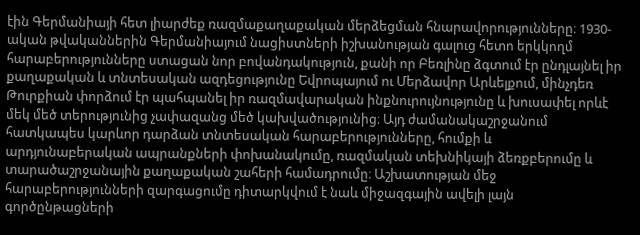էին Գերմանիայի հետ լիարժեք ռազմաքաղաքական մերձեցման հնարավորությունները։ 1930-ական թվականներին Գերմանիայում նացիստների իշխանության գալուց հետո երկկողմ հարաբերությունները ստացան նոր բովանդակություն, քանի որ Բեռլինը ձգտում էր ընդլայնել իր քաղաքական և տնտեսական ազդեցությունը Եվրոպայում ու Մերձավոր Արևելքում, մինչդեռ Թուրքիան փորձում էր պահպանել իր ռազմավարական ինքնուրույնությունը և խուսափել որևէ մեկ մեծ տերությունից չափազանց մեծ կախվածությունից։ Այդ ժամանակաշրջանում հատկապես կարևոր դարձան տնտեսական հարաբերությունները, հումքի և արդյունաբերական ապրանքների փոխանակումը, ռազմական տեխնիկայի ձեռքբերումը և տարածաշրջանային քաղաքական շահերի համադրումը։ Աշխատության մեջ հարաբերությունների զարգացումը դիտարկվում է նաև միջազգային ավելի լայն գործընթացների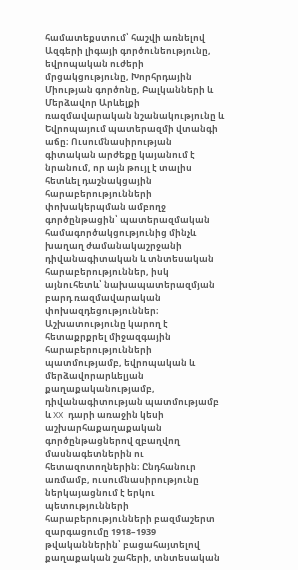համատեքստում՝ հաշվի առնելով Ազգերի լիգայի գործունեությունը, եվրոպական ուժերի մրցակցությունը, Խորհրդային Միության գործոնը, Բալկանների և Մերձավոր Արևելքի ռազմավարական նշանակությունը և Եվրոպայում պատերազմի վտանգի աճը։ Ուսումնասիրության գիտական արժեքը կայանում է նրանում, որ այն թույլ է տալիս հետևել դաշնակցային հարաբերությունների փոխակերպման ամբողջ գործընթացին՝ պատերազմական համագործակցությունից մինչև խաղաղ ժամանակաշրջանի դիվանագիտական և տնտեսական հարաբերություններ, իսկ այնուհետև՝ նախապատերազմյան բարդ ռազմավարական փոխազդեցություններ։ Աշխատությունը կարող է հետաքրքրել միջազգային հարաբերությունների պատմությամբ, եվրոպական և մերձավորարևելյան քաղաքականությամբ, դիվանագիտության պատմությամբ և XX դարի առաջին կեսի աշխարհաքաղաքական գործընթացներով զբաղվող մասնագետներին ու հետազոտողներին։ Ընդհանուր առմամբ, ուսումնասիրությունը ներկայացնում է երկու պետությունների հարաբերությունների բազմաշերտ զարգացումը 1918–1939 թվականներին՝ բացահայտելով քաղաքական շահերի, տնտեսական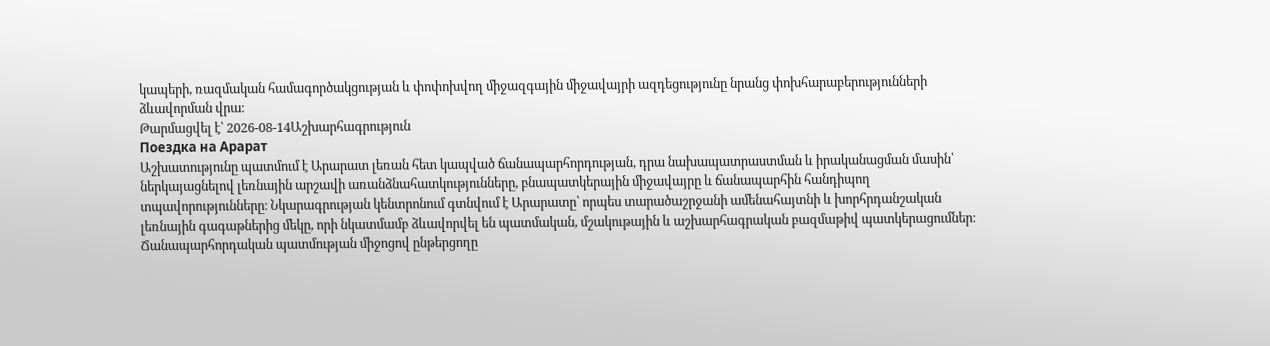կապերի, ռազմական համագործակցության և փոփոխվող միջազգային միջավայրի ազդեցությունը նրանց փոխհարաբերությունների ձևավորման վրա։
Թարմացվել է՝ 2026-08-14Աշխարհագրություն
Поездка на Арарат
Աշխատությունը պատմում է Արարատ լեռան հետ կապված ճանապարհորդության, դրա նախապատրաստման և իրականացման մասին՝ ներկայացնելով լեռնային արշավի առանձնահատկությունները, բնապատկերային միջավայրը և ճանապարհին հանդիպող տպավորությունները։ Նկարագրության կենտրոնում գտնվում է Արարատը՝ որպես տարածաշրջանի ամենահայտնի և խորհրդանշական լեռնային գագաթներից մեկը, որի նկատմամբ ձևավորվել են պատմական, մշակութային և աշխարհագրական բազմաթիվ պատկերացումներ։ Ճանապարհորդական պատմության միջոցով ընթերցողը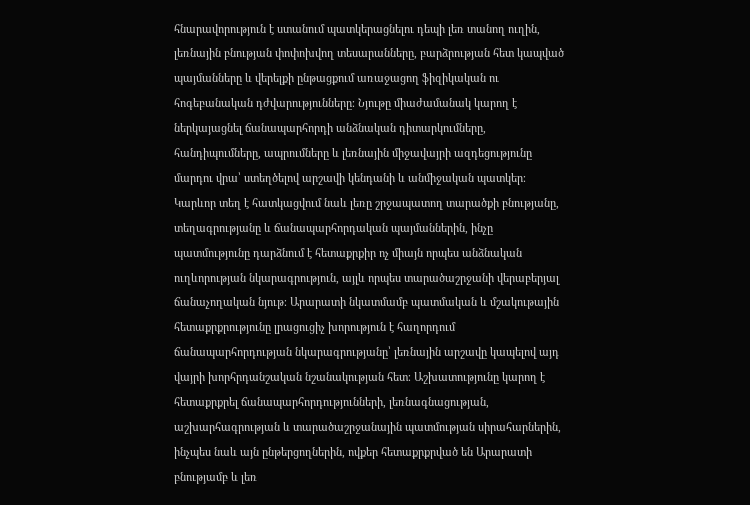հնարավորություն է ստանում պատկերացնելու դեպի լեռ տանող ուղին, լեռնային բնության փոփոխվող տեսարանները, բարձրության հետ կապված պայմանները և վերելքի ընթացքում առաջացող ֆիզիկական ու հոգեբանական դժվարությունները։ Նյութը միաժամանակ կարող է ներկայացնել ճանապարհորդի անձնական դիտարկումները, հանդիպումները, ապրումները և լեռնային միջավայրի ազդեցությունը մարդու վրա՝ ստեղծելով արշավի կենդանի և անմիջական պատկեր։ Կարևոր տեղ է հատկացվում նաև լեռը շրջապատող տարածքի բնությանը, տեղագրությանը և ճանապարհորդական պայմաններին, ինչը պատմությունը դարձնում է հետաքրքիր ոչ միայն որպես անձնական ուղևորության նկարագրություն, այլև որպես տարածաշրջանի վերաբերյալ ճանաչողական նյութ։ Արարատի նկատմամբ պատմական և մշակութային հետաքրքրությունը լրացուցիչ խորություն է հաղորդում ճանապարհորդության նկարագրությանը՝ լեռնային արշավը կապելով այդ վայրի խորհրդանշական նշանակության հետ։ Աշխատությունը կարող է հետաքրքրել ճանապարհորդությունների, լեռնագնացության, աշխարհագրության և տարածաշրջանային պատմության սիրահարներին, ինչպես նաև այն ընթերցողներին, ովքեր հետաքրքրված են Արարատի բնությամբ և լեռ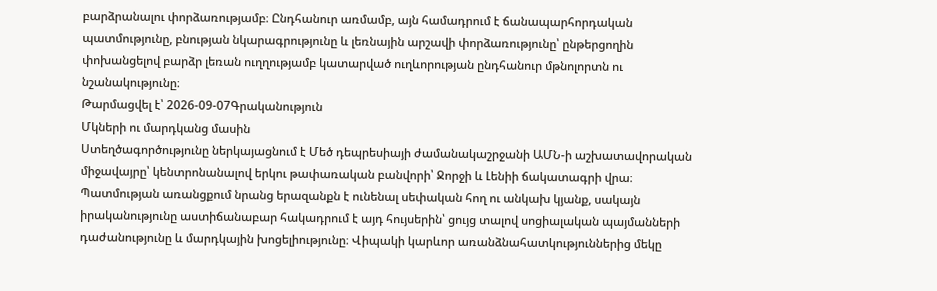բարձրանալու փորձառությամբ։ Ընդհանուր առմամբ, այն համադրում է ճանապարհորդական պատմությունը, բնության նկարագրությունը և լեռնային արշավի փորձառությունը՝ ընթերցողին փոխանցելով բարձր լեռան ուղղությամբ կատարված ուղևորության ընդհանուր մթնոլորտն ու նշանակությունը։
Թարմացվել է՝ 2026-09-07Գրականություն
Մկների ու մարդկանց մասին
Ստեղծագործությունը ներկայացնում է Մեծ դեպրեսիայի ժամանակաշրջանի ԱՄՆ-ի աշխատավորական միջավայրը՝ կենտրոնանալով երկու թափառական բանվորի՝ Ջորջի և Լենիի ճակատագրի վրա։ Պատմության առանցքում նրանց երազանքն է ունենալ սեփական հող ու անկախ կյանք, սակայն իրականությունը աստիճանաբար հակադրում է այդ հույսերին՝ ցույց տալով սոցիալական պայմանների դաժանությունը և մարդկային խոցելիությունը։ Վիպակի կարևոր առանձնահատկություններից մեկը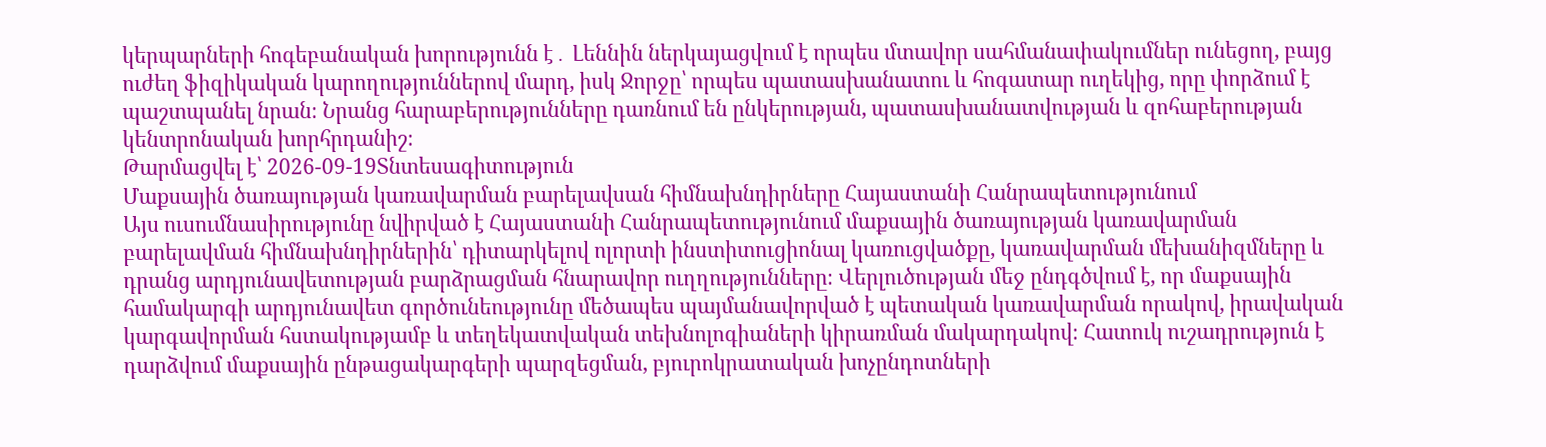կերպարների հոգեբանական խորությունն է․ Լեննին ներկայացվում է որպես մտավոր սահմանափակումներ ունեցող, բայց ուժեղ ֆիզիկական կարողություններով մարդ, իսկ Ջորջը՝ որպես պատասխանատու և հոգատար ուղեկից, որը փորձում է պաշտպանել նրան։ Նրանց հարաբերությունները դառնում են ընկերության, պատասխանատվության և զոհաբերության կենտրոնական խորհրդանիշ։
Թարմացվել է՝ 2026-09-19Տնտեսագիտություն
Մաքսային ծառայության կառավարման բարելավսան հիմնախնդիրները Հայաստանի Հանրապետությունում
Այս ուսումնասիրությունը նվիրված է Հայաստանի Հանրապետությունում մաքսային ծառայության կառավարման բարելավման հիմնախնդիրներին՝ դիտարկելով ոլորտի ինստիտուցիոնալ կառուցվածքը, կառավարման մեխանիզմները և դրանց արդյունավետության բարձրացման հնարավոր ուղղությունները։ Վերլուծության մեջ ընդգծվում է, որ մաքսային համակարգի արդյունավետ գործունեությունը մեծապես պայմանավորված է պետական կառավարման որակով, իրավական կարգավորման հստակությամբ և տեղեկատվական տեխնոլոգիաների կիրառման մակարդակով։ Հատուկ ուշադրություն է դարձվում մաքսային ընթացակարգերի պարզեցման, բյուրոկրատական խոչընդոտների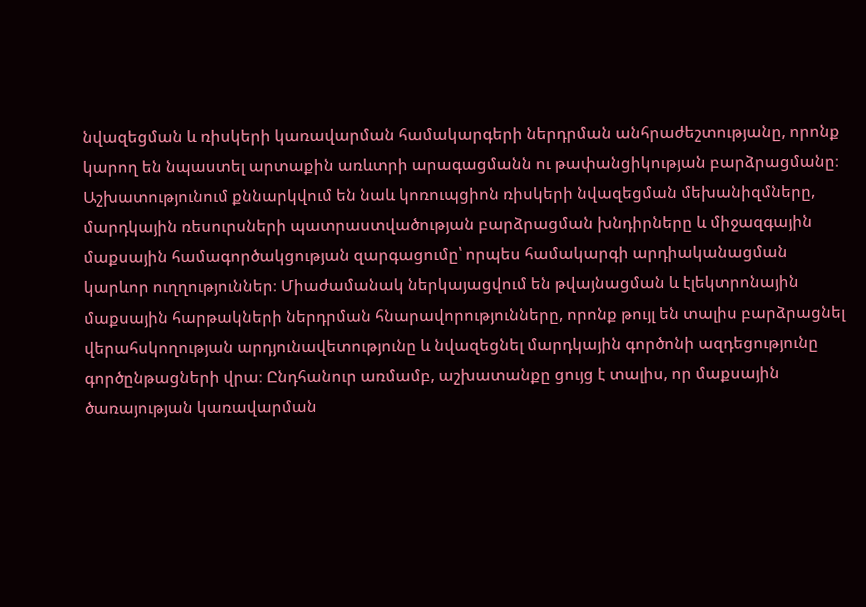նվազեցման և ռիսկերի կառավարման համակարգերի ներդրման անհրաժեշտությանը, որոնք կարող են նպաստել արտաքին առևտրի արագացմանն ու թափանցիկության բարձրացմանը։ Աշխատությունում քննարկվում են նաև կոռուպցիոն ռիսկերի նվազեցման մեխանիզմները, մարդկային ռեսուրսների պատրաստվածության բարձրացման խնդիրները և միջազգային մաքսային համագործակցության զարգացումը՝ որպես համակարգի արդիականացման կարևոր ուղղություններ։ Միաժամանակ ներկայացվում են թվայնացման և էլեկտրոնային մաքսային հարթակների ներդրման հնարավորությունները, որոնք թույլ են տալիս բարձրացնել վերահսկողության արդյունավետությունը և նվազեցնել մարդկային գործոնի ազդեցությունը գործընթացների վրա։ Ընդհանուր առմամբ, աշխատանքը ցույց է տալիս, որ մաքսային ծառայության կառավարման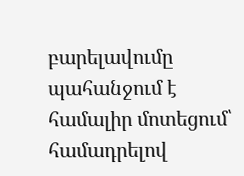բարելավումը պահանջում է համալիր մոտեցում՝ համադրելով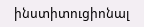ինստիտուցիոնալ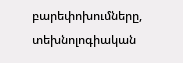բարեփոխումները, տեխնոլոգիական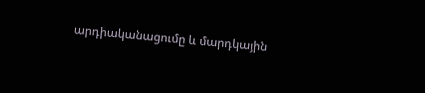արդիականացումը և մարդկային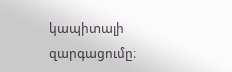կապիտալի զարգացումը։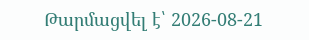Թարմացվել է՝ 2026-08-21